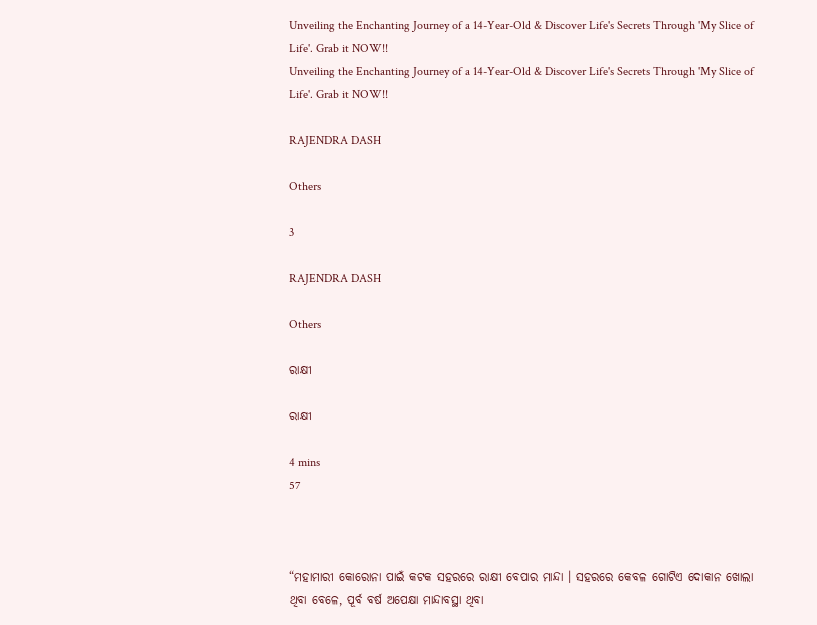Unveiling the Enchanting Journey of a 14-Year-Old & Discover Life's Secrets Through 'My Slice of Life'. Grab it NOW!!
Unveiling the Enchanting Journey of a 14-Year-Old & Discover Life's Secrets Through 'My Slice of Life'. Grab it NOW!!

RAJENDRA DASH

Others

3

RAJENDRA DASH

Others

ରାକ୍ଷୀ

ରାକ୍ଷୀ

4 mins
57



“ମହାମାରୀ କୋରୋନା ପାଇଁ କଟକ ସହରରେ ରାକ୍ଷୀ ବେପାର ମାନ୍ଦା । ସହରରେ କେବଳ ଗୋଟିଏ ଦୋକାନ ଖୋଲା ଥିବା ବେଳେ, ପୂର୍ବ ବର୍ଷ ଅପେକ୍ଷା ମାନ୍ଦାବସ୍ଥା ଥିବା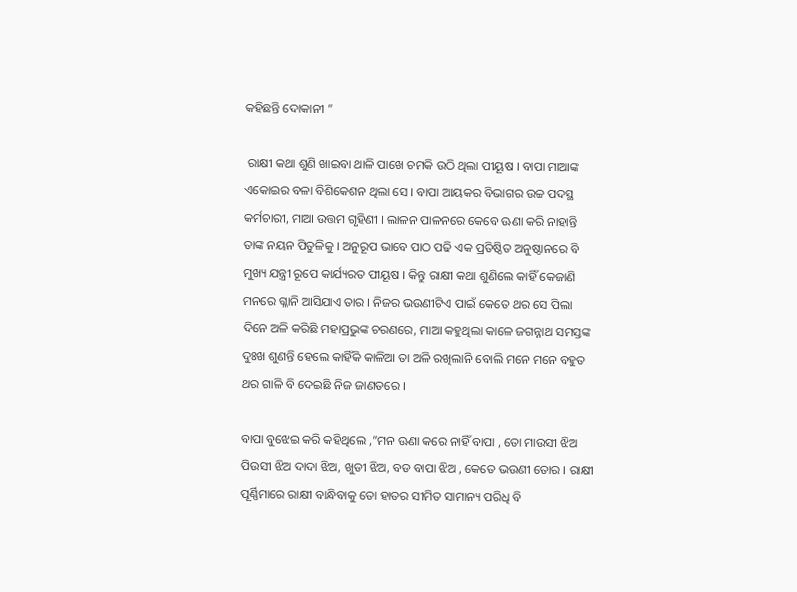କହିଛନ୍ତି ଦୋକାନୀ ”

 ରାକ୍ଷୀ କଥା ଶୁଣି ଖାଇବା ଥାଳି ପାଖେ ଚମକି ଉଠି ଥିଲା ପୀୟୂଷ । ବାପା ମାଆଙ୍କ ଏକୋଇର ବଳା ବିଶିକେଶନ ଥିଲା ସେ । ବାପା ଆୟକର ବିଭାଗର ଉଚ୍ଚ ପଦସ୍ଥ କର୍ମଚାରୀ, ମାଆ ଉତ୍ତମ ଗୃହିଣୀ । ଲାଳନ ପାଳନରେ କେବେ ଊଣା କରି ନାହାନ୍ତି ତାଙ୍କ ନୟନ ପିତୁଳିକୁ । ଅନୁରୂପ ଭାବେ ପାଠ ପଢି ଏକ ପ୍ରତିଷ୍ଠିତ ଅନୁଷ୍ଠାନରେ ବି ମୁଖ୍ୟ ଯନ୍ତ୍ରୀ ରୂପେ କାର୍ଯ୍ୟରତ ପୀୟୂଷ । କିନ୍ତୁ ରାକ୍ଷୀ କଥା ଶୁଣିଲେ କାହିଁ କେଜାଣି ମନରେ ଗ୍ଳାନି ଆସିଯାଏ ତାର । ନିଜର ଭଉଣୀଟିଏ ପାଇଁ କେତେ ଥର ସେ ପିଲା ଦିନେ ଅଳି କରିଛି ମହାପ୍ରଭୁଙ୍କ ଚରଣରେ, ମାଆ କହୁଥିଲା କାଳେ ଜଗନ୍ନାଥ ସମସ୍ତଙ୍କ ଦୁଃଖ ଶୁଣନ୍ତି ହେଲେ କାହିଁକି କାଳିଆ ତା ଅଳି ରଖିଲାନି ବୋଲି ମନେ ମନେ ବହୁତ ଥର ଗାଳି ବି ଦେଇଛି ନିଜ ଜାଣତରେ ।

ବାପା ବୁଝେଇ କରି କହିଥିଲେ ,”ମନ ଊଣା କରେ ନାହିଁ ବାପା , ତୋ ମାଉସୀ ଝିଅ ପିଉସୀ ଝିଅ ଦାଦା ଝିଅ, ଖୁଡୀ ଝିଅ, ବଡ ବାପା ଝିଅ , କେତେ ଭଉଣୀ ତୋର । ରାକ୍ଷୀ ପୂର୍ଣ୍ଣିମାରେ ରାକ୍ଷୀ ବାନ୍ଧିବାକୁ ତୋ ହାତର ସୀମିତ ସାମାନ୍ୟ ପରିଧି ବି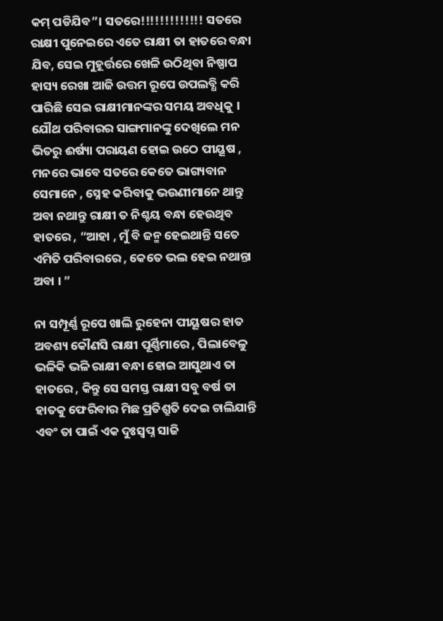କମ୍ ପଡିଯିବ”। ସତରେ!!!!!!!!!!!!! ସତରେ ରାକ୍ଷୀ ପୁନେଇରେ ଏତେ ରାକ୍ଷୀ ତା ହାତରେ ବନ୍ଧା ଯିବ, ସେଇ ମୁହୂର୍ତ୍ତରେ ଖେଳି ଉଠିଥିବା ନିଷ୍ପାପ ହାସ୍ୟ ରେଖା ଆଜି ଉତ୍ତମ ରୂପେ ଉପଲବ୍ଧି କରି ପାରିଛି ସେଇ ରାକ୍ଷୀମାନଙ୍କର ସମୟ ଅବଧିକୁ । ଯୌଥ ପରିବାରର ସାଙ୍ଗମାନଙ୍କୁ ଦେଖିଲେ ମନ ଭିତରୁ ଈର୍ଷ୍ୟା ପରାୟଣ ହୋଇ ଉଠେ ପୀୟୂଷ , ମନରେ ଭାବେ ସତରେ କେତେ ଭାଗ୍ୟବାନ ସେମାନେ , ସ୍ନେହ କରିବାକୁ ଭଉଣୀମାନେ ଥାନ୍ତୁ ଅବା ନଥାନ୍ତୁ ରାକ୍ଷୀ ତ ନିଶ୍ଚୟ ବନ୍ଧା ହେଉଥିବ ହାତରେ , “ଆହା , ମୁଁ ବି ଜନ୍ମ ହେଇଥାନ୍ତି ସତେ ଏମିତି ପରିବାରରେ , କେତେ ଭଲ ହେଇ ନଥାନ୍ତା ଅବା । ”

ନା ସମ୍ପୂର୍ଣ୍ଣ ରୂପେ ଖାଲି ରୁହେନା ପୀୟୂଷର ହାତ ଅବଶ୍ୟ କୌଣସି ରାକ୍ଷୀ ପୂର୍ଣ୍ଣିମାରେ , ପିଲାବେଳୁ ଭଳିକି ଭଳି ରାକ୍ଷୀ ବନ୍ଧା ହୋଇ ଆସୁଥାଏ ତା ହାତରେ , କିନ୍ତୁ ସେ ସମସ୍ତ ରାକ୍ଷୀ ସବୁ ବର୍ଷ ତା ହାତକୁ ଫେରିବାର ମିଛ ପ୍ରତିଶ୍ରୁତି ଦେଇ ଚାଲିଯାନ୍ତି ଏବଂ ତା ପାଇଁ ଏକ ଦୁଃସ୍ଵପ୍ନ ସାଜି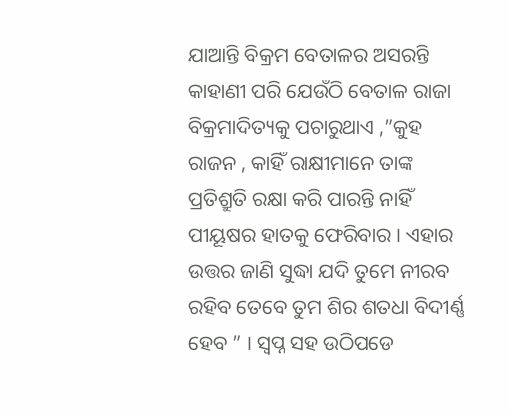ଯାଆନ୍ତି ବିକ୍ରମ ବେତାଳର ଅସରନ୍ତି କାହାଣୀ ପରି ଯେଉଁଠି ବେତାଳ ରାଜା ବିକ୍ରମାଦିତ୍ୟକୁ ପଚାରୁଥାଏ ,”କୁହ ରାଜନ , କାହିଁ ରାକ୍ଷୀମାନେ ତାଙ୍କ ପ୍ରତିଶ୍ରୁତି ରକ୍ଷା କରି ପାରନ୍ତି ନାହିଁ ପୀୟୂଷର ହାତକୁ ଫେରିବାର । ଏହାର ଉତ୍ତର ଜାଣି ସୁଦ୍ଧା ଯଦି ତୁମେ ନୀରବ ରହିବ ତେବେ ତୁମ ଶିର ଶତଧା ବିଦୀର୍ଣ୍ଣ ହେବ ” । ସ୍ଵପ୍ନ ସହ ଉଠିପଡେ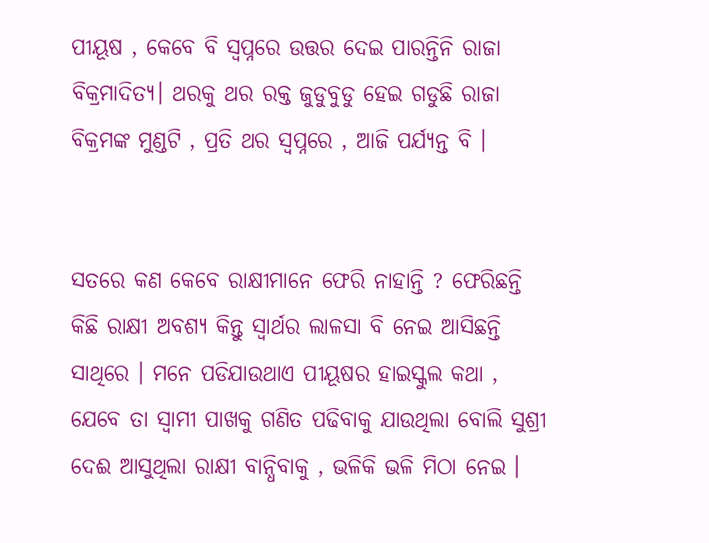ପୀୟୂଷ , କେବେ ବି ସ୍ଵପ୍ନରେ ଉତ୍ତର ଦେଇ ପାରନ୍ତିନି ରାଜା ବିକ୍ରମାଦିତ୍ୟ। ଥରକୁ ଥର ରକ୍ତ ଜୁଡୁବୁଡୁ ହେଇ ଗଡୁଛି ରାଜା ବିକ୍ରମଙ୍କ ମୁଣ୍ଡଟି , ପ୍ରତି ଥର ସ୍ଵପ୍ନରେ , ଆଜି ପର୍ଯ୍ୟନ୍ତ ବି ।


ସତରେ କଣ କେବେ ରାକ୍ଷୀମାନେ ଫେରି ନାହାନ୍ତି ? ଫେରିଛନ୍ତି କିଛି ରାକ୍ଷୀ ଅବଶ୍ୟ କିନ୍ତୁ ସ୍ଵାର୍ଥର ଲାଳସା ବି ନେଇ ଆସିଛନ୍ତି ସାଥିରେ । ମନେ ପଡିଯାଉଥାଏ ପୀୟୂଷର ହାଇସ୍କୁଲ କଥା , ଯେବେ ତା ସ୍ଵାମୀ ପାଖକୁ ଗଣିତ ପଢିବାକୁ ଯାଉଥିଲା ବୋଲି ସୁଶ୍ରୀ ଦେଈ ଆସୁଥିଲା ରାକ୍ଷୀ ବାନ୍ଧିବାକୁ , ଭଳିକି ଭଳି ମିଠା ନେଇ ।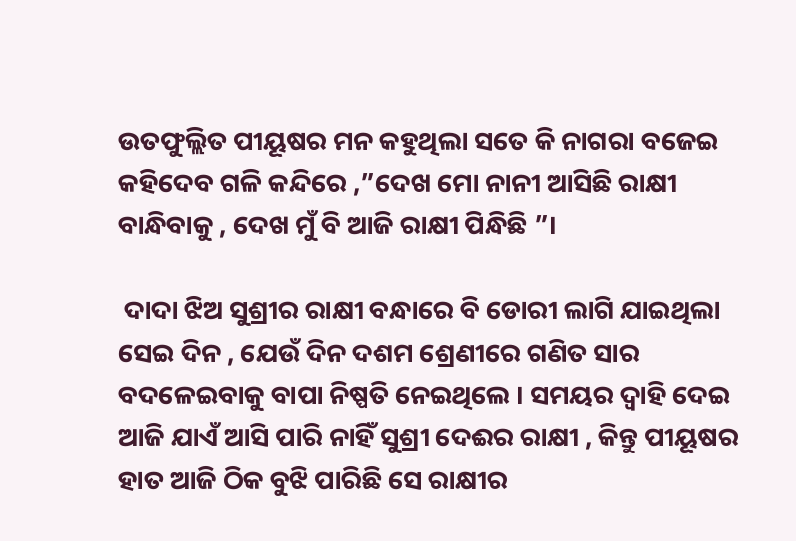ଉତଫୁଲ୍ଲିତ ପୀୟୂଷର ମନ କହୁଥିଲା ସତେ କି ନାଗରା ବଜେଇ କହିଦେବ ଗଳି କନ୍ଦିରେ ,”ଦେଖ ମୋ ନାନୀ ଆସିଛି ରାକ୍ଷୀ ବାନ୍ଧିବାକୁ , ଦେଖ ମୁଁ ବି ଆଜି ରାକ୍ଷୀ ପିନ୍ଧିଛି ”।

 ଦାଦା ଝିଅ ସୁଶ୍ରୀର ରାକ୍ଷୀ ବନ୍ଧାରେ ବି ଡୋରୀ ଲାଗି ଯାଇଥିଲା ସେଇ ଦିନ , ଯେଉଁ ଦିନ ଦଶମ ଶ୍ରେଣୀରେ ଗଣିତ ସାର ବଦଳେଇବାକୁ ବାପା ନିଷ୍ପତି ନେଇଥିଲେ । ସମୟର ଦ୍ଵାହି ଦେଇ ଆଜି ଯାଏଁ ଆସି ପାରି ନାହିଁ ସୁଶ୍ରୀ ଦେଈର ରାକ୍ଷୀ , କିନ୍ତୁ ପୀୟୂଷର ହାତ ଆଜି ଠିକ ବୁଝି ପାରିଛି ସେ ରାକ୍ଷୀର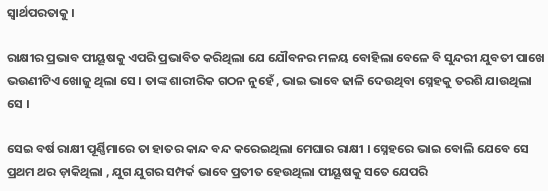ସ୍ଵାର୍ଥପରତାକୁ ।

ରାକ୍ଷୀର ପ୍ରଭାବ ପୀୟୂଷକୁ ଏପରି ପ୍ରଭାବିତ କରିଥିଲା ଯେ ଯୌବନର ମଳୟ ବୋହିଲା ବେଳେ ବି ସୁନ୍ଦରୀ ଯୁବତୀ ପାଖେ ଭଉଣୀଟିଏ ଖୋଜୁ ଥିଲା ସେ । ତାଙ୍କ ଶାରୀରିକ ଗଠନ ନୁହେଁ , ଭାଇ ଭାବେ ଢାଳି ଦେଉଥିବା ସ୍ନେହକୁ ତରଶି ଯାଉଥିଲା ସେ ।

ସେଇ ବର୍ଷ ରାକ୍ଷୀ ପୂର୍ଣ୍ଣିମାରେ ତା ହାତର କାନ୍ଦ ବନ୍ଦ କରେଇଥିଲା ମେଘାର ରାକ୍ଷୀ । ସ୍ନେହରେ ଭାଇ ବୋଲି ଯେବେ ସେ ପ୍ରଥମ ଥର ଡ଼ାକିଥିଲା , ଯୁଗ ଯୁଗର ସମ୍ପର୍କ ଭାବେ ପ୍ରତୀତ ହେଉଥିଲା ପୀୟୂଷକୁ ସତେ ଯେପରି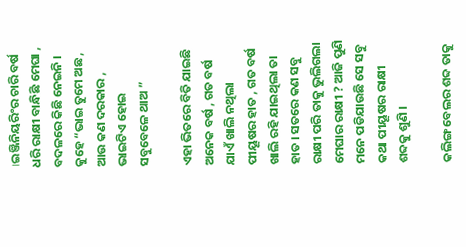।ଇଞ୍ଜିନିୟରିଂର ଚାରି ବର୍ଷ ଧରି ରାକ୍ଷୀ ବାନ୍ଧିଛି ମେଘା , ବଦଳରେ କିଛି ନେଇନି । କୁହେ “ଭାଇ ତୁମେ ଅଛ , ଆଉ କଣ ଦରକାର , ଭାଇଟିଏ ହୋଇ ସବୁବେଳେ ଥାଅ ”

ଏହା ଭିତରେ ବିତି ଯାଇଛି ଅନେକ ବର୍ଷ , ଗତ ବର୍ଷ ଯାଏଁ ଖାଲି ନଥିଲା ପୀୟୂଷର ହାତ , ଗତ ବର୍ଷ ଖାଲି ରହି ଯାଇଥିଲା ତା ହାତ । ସତରେ କଣ ସବୁ ରାକ୍ଷୀ ପରି ତାକୁ ଭୁଲିଗଲା ମେଘାର ରାକ୍ଷୀ ? ଆଜି ପୁଣି ମନେ ପଡିଯାଉଛି ସେ ସବୁ କଥା ପୀୟୂଷର ରାକ୍ଷୀ ଶବ୍ଦକୁ ଶୁଣି ।

କଲିଙ୍ଗ ବେଲର ଶବ୍ଦ ତାକୁ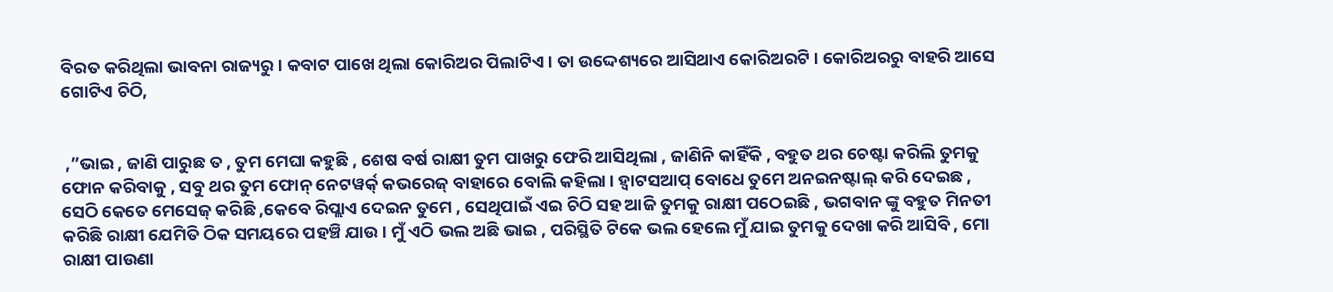ବିରତ କରିଥିଲା ଭାବନା ରାଜ୍ୟରୁ । କବାଟ ପାଖେ ଥିଲା କୋରିଅର ପିଲାଟିଏ । ତା ଉଦ୍ଦେଶ୍ୟରେ ଆସିଥାଏ କୋରିଅରଟି । କୋରିଅରରୁ ବାହରି ଆସେ ଗୋଟିଏ ଚିଠି,


 ,”ଭାଇ , ଜାଣି ପାରୁଛ ତ , ତୁମ ମେଘା କହୁଛି , ଶେଷ ବର୍ଷ ରାକ୍ଷୀ ତୁମ ପାଖରୁ ଫେରି ଆସିଥିଲା , ଜାଣିନି କାହିଁକି , ବହୁତ ଥର ଚେଷ୍ଟା କରିଲି ତୁମକୁ ଫୋନ କରିବାକୁ , ସବୁ ଥର ତୁମ ଫୋନ୍ ନେଟୱର୍କ୍ କଭରେଜ୍ ବାହାରେ ବୋଲି କହିଲା । ହ୍ୱାଟସଆପ୍ ବୋଧେ ତୁମେ ଅନଇନଷ୍ଟାଲ୍ କରି ଦେଇଛ , ସେଠି କେତେ ମେସେଜ୍ କରିଛି ,କେବେ ରିପ୍ଲାଏ ଦେଇନ ତୁମେ , ସେଥିପାଇଁ ଏଇ ଚିଠି ସହ ଆଜି ତୁମକୁ ରାକ୍ଷୀ ପଠେଇଛି , ଭଗବାନ ଙ୍କୁ ବହୁତ ମିନତୀ କରିଛି ରାକ୍ଷୀ ଯେମିତି ଠିକ ସମୟରେ ପହଞ୍ଚି ଯାଉ । ମୁଁ ଏଠି ଭଲ ଅଛି ଭାଇ , ପରିସ୍ଥିତି ଟିକେ ଭଲ ହେଲେ ମୁଁ ଯାଇ ତୁମକୁ ଦେଖା କରି ଆସିବି , ମୋ ରାକ୍ଷୀ ପାଉଣା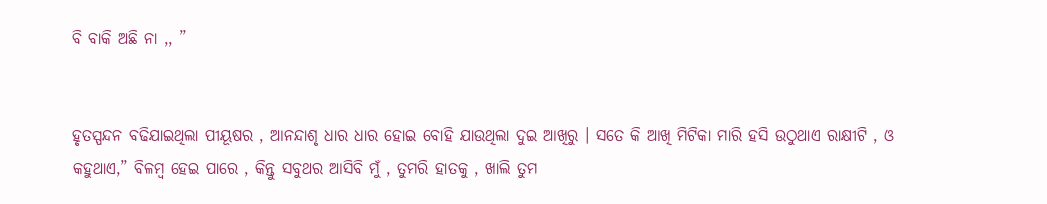ବି ବାକି ଅଛି ନା ,, ”


ହୃତସ୍ପନ୍ଦନ ବଢିଯାଇଥିଲା ପୀୟୂଷର , ଆନନ୍ଦାଶୃ ଧାର ଧାର ହୋଇ ବୋହି ଯାଉଥିଲା ଦୁଇ ଆଖିରୁ । ସତେ କି ଆଖି ମିଟିକା ମାରି ହସି ଉଠୁଥାଏ ରାକ୍ଷୀଟି , ଓ କହୁଥାଏ,” ବିଳମ୍ବ ହେଇ ପାରେ , କିନ୍ତୁ ସବୁଥର ଆସିବି ମୁଁ , ତୁମରି ହାତକୁ , ଖାଲି ତୁମ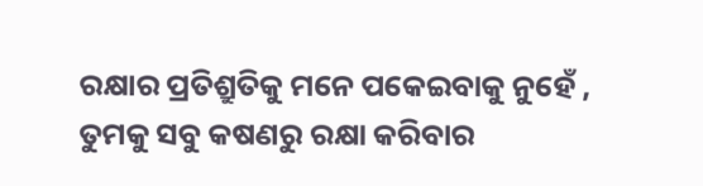ରକ୍ଷାର ପ୍ରତିଶ୍ରୁତିକୁ ମନେ ପକେଇବାକୁ ନୁହେଁ , ତୁମକୁ ସବୁ କଷଣରୁ ରକ୍ଷା କରିବାର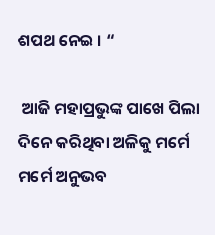ଶପଥ ନେଇ । “

 ଆଜି ମହାପ୍ରଭୁଙ୍କ ପାଖେ ପିଲା ଦିନେ କରିଥିବା ଅଳିକୁ ମର୍ମେ ମର୍ମେ ଅନୁଭବ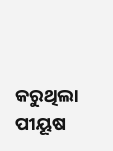କରୁଥିଲା ପୀୟୂଷ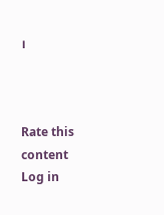।



Rate this content
Log in